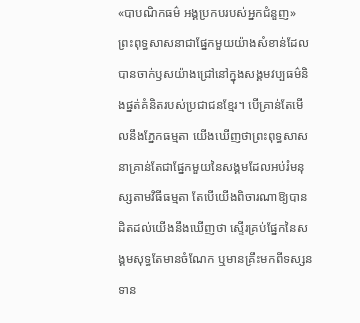«បាបណិកធម៌ អង្គប្រកបរបស់អ្នកជំនួញ»
ព្រះពុទ្ធសាសនាជាផ្នែកមួយយ៉ាងសំខាន់ដែលបានចាក់ឫសយ៉ាងជ្រៅនៅក្នុងសង្គមវប្បធម៌និងផ្នត់គំនិតរបស់ប្រជាជនខ្មែរ។ បើគ្រាន់តែមើលនឹងភ្នែកធម្មតា យើងឃើញថាព្រះពុទ្ធសាសនាគ្រាន់តែជាផ្នែកមួយនៃសង្គមដែលអប់រំមនុស្សតាមវិធីធម្មតា តែបើយើងពិចារណាឱ្យបានដិតដល់យើងនឹងឃើញថា ស្ទើរគ្រប់ផ្នែកនៃសង្គមសុទ្ធតែមានចំណែក ឬមានគ្រឹះមកពីទស្សនទាន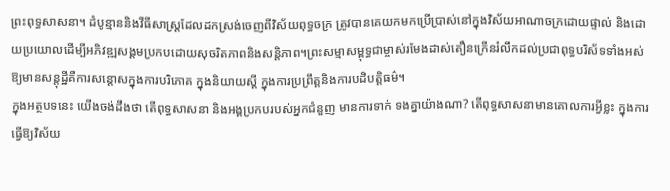ព្រះពុទ្ធសាសនា។ ដំបូន្មាននិងវីធីសាស្រ្តដែលដកស្រង់ចេញពីវិស័យពុទ្ធចក្រ ត្រូវបានគេយកមកប្រើប្រាស់នៅក្នុងវិស័យអាណាចក្រដោយផ្ទាល់ និងដោយប្រយោលដើម្បីអភិវឌ្ឍសង្គមប្រកបដោយសុចរិតភាពនិងសន្តិភាព។ព្រះសម្មាសម្ពុទ្ធជាម្ចាស់រមែងដាស់តឿនក្រើនរំលឹកដល់ប្រជាពុទ្ធបរិស័ទទាំងអស់ឱ្យមានសន្តុដ្ឋីគឺការសន្តោសក្នុងការបរិភោគ ក្នុងនិយាយស្តី ក្នុងការប្រព្រឹត្តនិងការបដិបត្តិធម៌។
ក្នុងអត្ថបទនេះ យើងចង់ដឹងថា តើពុទ្ធសាសនា និងអង្គប្រកបរបស់អ្នកជំនួញ មានការទាក់ ទងគ្នាយ៉ាងណា? តើពុទ្ធសាសនាមានគោលការអ្វីខ្លះ ក្នុងការធ្វើឱ្យវិស័យ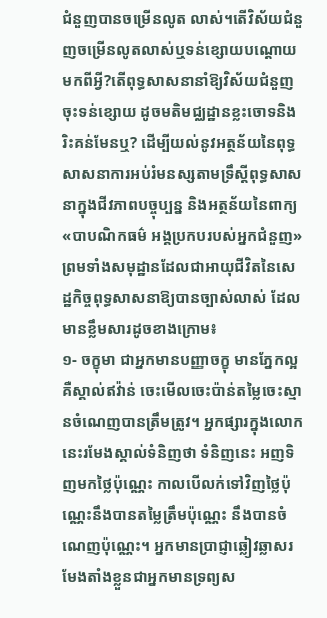ជំនួញបានចម្រើនលូត លាស់។តើវិស័យជំនួញចម្រើនលូតលាស់ឬទន់ខ្សោយបណ្តោយមកពីអ្វី?តើពុទ្ធសាសនានាំឱ្យវិស័យជំនួញចុះទន់ខ្សោយ ដូចមតិមជ្ឈដ្ឋានខ្លះចោទនិងរិះគន់មែនឬ? ដើម្បីយល់នូវអត្ថន័យនៃពុទ្ធសាសនាការអប់រំមនស្សតាមទ្រឹស្តីពុទ្ធសាសនាក្នុងជីវភាពបច្ចុប្បន្ន និងអត្ថន័យនៃពាក្យ«បាបណិកធម៌ អង្គប្រកបរបស់អ្នកជំនួញ»ព្រមទាំងសមុដ្ឋានដែលជាអាយុជីវិតនៃសេដ្ឋកិច្ចពុទ្ធសាសនាឱ្យបានច្បាស់លាស់ ដែលមានខ្លឹមសារដូចខាងក្រោម៖
១- ចក្ខុមា ជាអ្នកមានបញ្ញាចក្ខុ មានភ្នែកល្អគឺស្គាល់ឥវ៉ាន់ ចេះមើលចេះប៉ាន់តម្លៃចេះស្មានចំណេញបានត្រឹមត្រូវ។ អ្នកផ្សារក្នុងលោកនេះរមែងស្គាល់ទំនិញថា ទំនិញនេះ អញទិញមកថ្លៃប៉ុណ្ណេះ កាលបើលក់ទៅវិញថ្លៃប៉ុណ្ណេះនឹងបានតម្លៃត្រឹមប៉ុណ្ណេះ នឹងបានចំណេញប៉ុណ្ណេះ។ អ្នកមានប្រាជ្ញាឆ្លៀវឆ្លាសរមែងតាំងខ្លួនជាអ្នកមានទ្រព្យស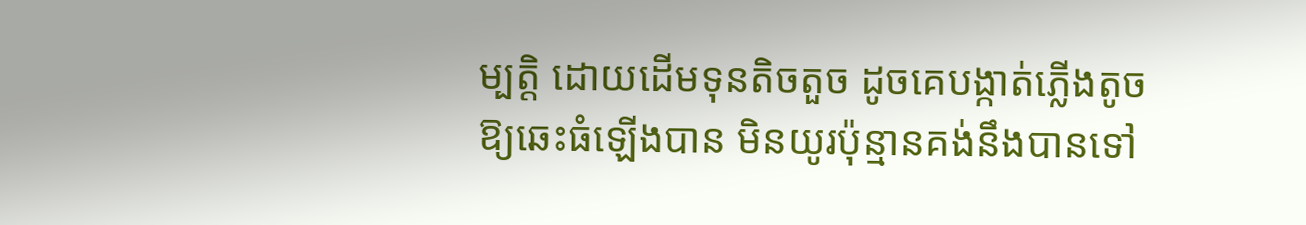ម្បត្តិ ដោយដើមទុនតិចតួច ដូចគេបង្កាត់ភ្លើងតូចឱ្យឆេះធំឡើងបាន មិនយូរប៉ុន្មានគង់នឹងបានទៅ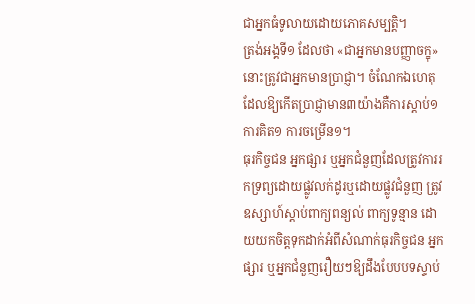ជាអ្នកធំទូលាយដោយភោគសម្បត្តិ។
ត្រង់អង្គទី១ ដែលថា «ជាអ្នកមានបញ្ញាចក្ខុ» នោះត្រូវជាអ្នកមានប្រាជ្ញា។ ចំណែកឯហេតុ ដែលឱ្យកើតប្រាជ្ញាមាន៣យ៉ាងគឺការស្តាប់១ ការគិត១ ការចម្រើន១។
ធុរកិច្ចជន អ្នកផ្សារ ឬអ្នកជំនួញដែលត្រូវការរកទ្រព្យដោយផ្លូវលក់ដូរឬដោយផ្លូវជំនួញ ត្រូវឧស្សាហ៍ស្តាប់ពាក្យពន្យល់ ពាក្យទូន្មាន ដោយយកចិត្តទុកដាក់អំពីសំណាក់ធុរកិច្ចជន អ្នកផ្សារ ឬអ្នកជំនួញរឿយៗឱ្យដឹងបែបបទស្ទាប់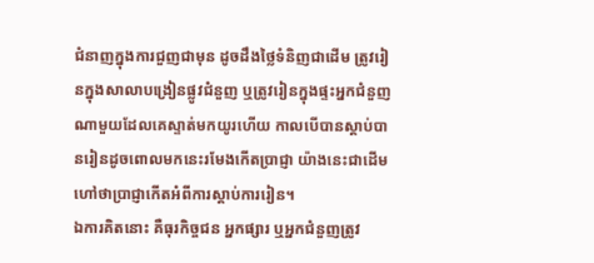ជំនាញក្នុងការជួញជាមុន ដូចដឹងថ្លៃទំនិញជាដើម ត្រូវរៀនក្នុងសាលាបង្រៀនផ្លូវជំនួញ ឬត្រូវរៀនក្នុងផ្ទះអ្នកជំនួញណាមួយដែលគេស្ទាត់មកយូរហើយ កាលបើបានស្តាប់បានរៀនដូចពោលមកនេះរមែងកើតប្រាជ្ញា យ៉ាងនេះជាដើម ហៅថាប្រាជ្ញាកើតអំពីការស្តាប់ការរៀន។
ឯការគិតនោះ គឺធុរកិច្ចជន អ្នកផ្សារ ឬអ្នកជំនួញត្រូវ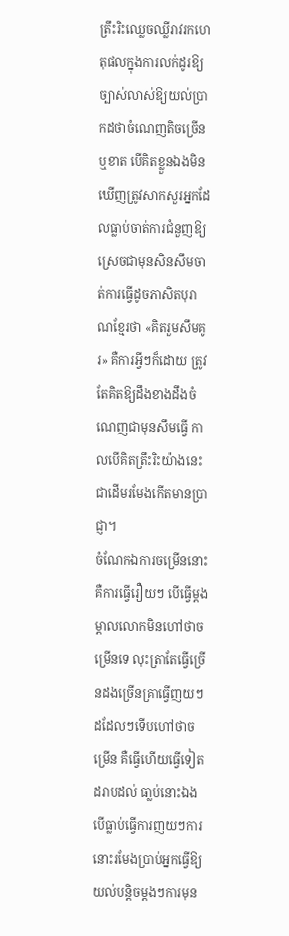ត្រឹះរិះឈ្លេចឈ្លីរាវរកហេតុផលក្នុងការលក់ដូរឱ្យច្បាស់លាស់ឱ្យយល់ប្រាកដថាចំណេញតិចច្រើនឬខាត បើគិតខ្លួនឯងមិនឃើញត្រូវសាកសួរអ្នកដែលធ្លាប់ចាត់ការជំនួញឱ្យស្រេចជាមុនសិនសឹមចាត់ការធ្វើដូចភាសិតបុរាណខ្មែរថា «គិតរួមសឹមគូរ» គឺការអ្វីៗក៏ដោយ ត្រូវតែគិតឱ្យដឹងខាងដឹងចំណេញជាមុនសឹមធ្វើ កាលបើគិតត្រឹះរិះយ៉ាងនេះជាដើមរមែងកើតមានប្រាជ្ញា។
ចំណែកឯការចម្រើននោះគឺការធ្វើរឿយៗ បើធ្វើម្តងម្តាលលោកមិនហៅថាចម្រើនទេ លុះត្រាតែធ្វើច្រើនដងច្រើនគ្រាធ្វើញយៗដដែលៗទើបហៅថាចម្រើន គឺធ្វើហើយធ្វើទៀតដរាបដល់ ធា្លប់នោះឯង បើធ្លាប់ធ្វើការញយៗការនោះរមែងប្រាប់អ្នកធ្វើឱ្យយល់បន្តិចម្តងៗការមុន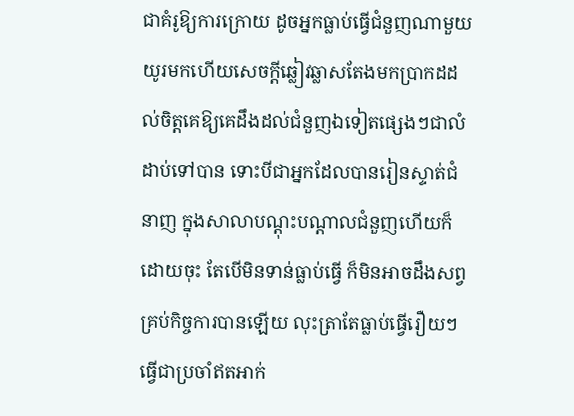ជាគំរូឱ្យការក្រោយ ដូចអ្នកធ្លាប់ធ្វើជំនួញណាមួយយូរមកហើយសេចក្តីឆ្លៀវឆ្លាសតែងមកប្រាកដដល់ចិត្តគេឱ្យគេដឹងដល់ជំនួញឯទៀតផ្សេងៗជាលំដាប់ទៅបាន ទោះបីជាអ្នកដែលបានរៀនស្ទាត់ជំនាញ ក្នុងសាលាបណ្តុះបណ្តាលជំនួញហើយក៏ដោយចុះ តែបើមិនទាន់ធ្លាប់ធ្វើ ក៏មិនអាចដឹងសព្វគ្រប់កិច្ចការបានឡើយ លុះត្រាតែធ្លាប់ធ្វើរឿយៗ ធ្វើជាប្រចាំឥតអាក់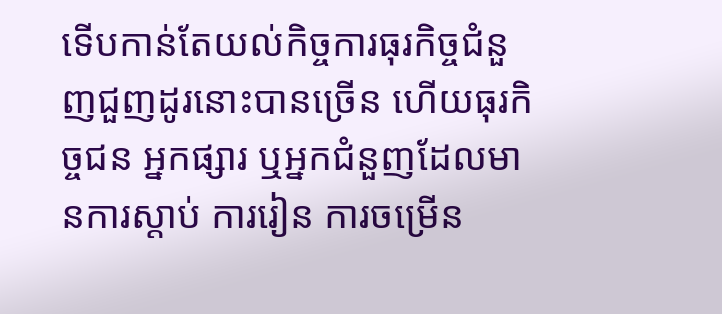ទើបកាន់តែយល់កិច្ចការធុរកិច្ចជំនួញជួញដូរនោះបានច្រើន ហើយធុរកិច្ចជន អ្នកផ្សារ ឬអ្នកជំនួញដែលមានការស្តាប់ ការរៀន ការចម្រើន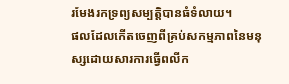រមែងរកទ្រព្យសម្បត្តិបានធំទំលាយ។
ផលដែលកើតចេញពីគ្រប់សកម្មភាពនៃមនុស្សដោយសារការធ្វើពលីក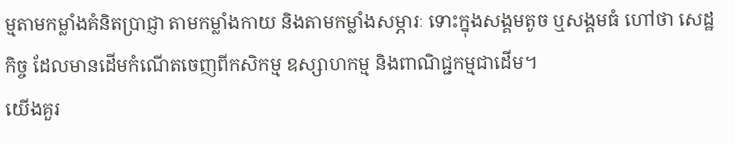ម្មតាមកម្លាំងគំនិតប្រាជ្ញា តាមកម្លាំងកាយ និងតាមកម្លាំងសម្ភារៈ ទោះក្នុងសង្គមតូច ឬសង្គមធំ ហៅថា សេដ្ឋកិច្ច ដែលមានដើមកំណើតចេញពីកសិកម្ម ឧស្សាហកម្ម និងពាណិជ្ជកម្មជាដើម។
យើងគួរ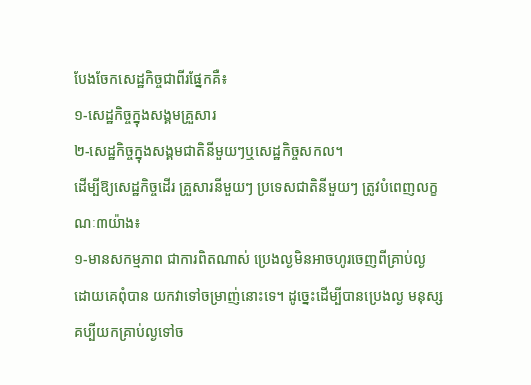បែងចែកសេដ្ឋកិច្ចជាពីរផ្នែកគឺ៖
១-សេដ្ឋកិច្ចក្នុងសង្គមគ្រួសារ
២-សេដ្ឋកិច្ចក្នុងសង្គមជាតិនីមួយៗឬសេដ្ឋកិច្ចសកល។
ដើម្បីឱ្យសេដ្ឋកិច្ចដើរ គ្រួសារនីមួយៗ ប្រទេសជាតិនីមួយៗ ត្រូវបំពេញលក្ខណៈ៣យ៉ាង៖
១-មានសកម្មភាព ជាការពិតណាស់ ប្រេងល្ងមិនអាចហូរចេញពីគ្រាប់ល្ង ដោយគេពុំបាន យកវាទៅចម្រាញ់នោះទេ។ ដូច្នេះដើម្បីបានប្រេងល្ង មនុស្សគប្បីយកគ្រាប់ល្ងទៅច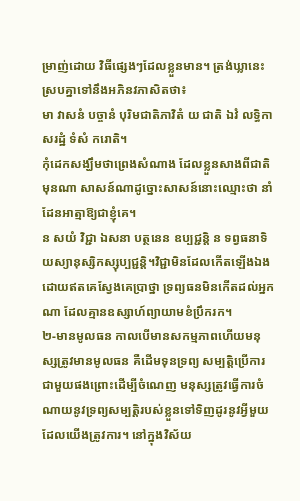ម្រាញ់ដោយ វិធីផ្សេងៗដែលខ្លួនមាន។ ត្រង់ឃ្លានេះ ស្របគ្នាទៅនឹងអភិនវភាសិតថា៖
មា វាសនំ បច្ចានំ បុរិមជាតិភាវិតំ យ ជាតិ ឯវំ លទ្ធិកា សរដ្ឋំ ទំសំ ករោតិ។
កុំដេកសង្ឃឹមថាព្រេងសំណាង ដែលខ្លួនសាងពីជាតិមុនណា សាសន៍ណាដូច្នោះសាសន៍នោះឈ្មោះថា នាំដែនអាត្មាឱ្យជាខ្ញុំគេ។
ន សយំ វិជ្ជា ឯសនា បត្ថនេន ឧប្បជ្ជន្តិ ន ទព្វធនាទិ យស្យានុស្សិកស្សុប្បជ្ជន្តិ។វិជ្ជាមិនដែលកើតឡើងឯង ដោយឥតគេស្វែងគេប្រាថ្នា ទ្រព្យធនមិនកើតដល់អ្នកណា ដែលគ្មានឧស្សាហ៍ព្យាយាមខំប្រឹករក។
២-មានមូលធន កាលបើមានសកម្មភាពហើយមនុស្សត្រូវមានមូលធន គឺដើមទុនទ្រព្យ សម្បត្តិប្រើការជាមួយផងព្រោះដើម្បីចំណេញ មនុស្សត្រូវធ្វើការចំណាយនូវទ្រព្យសម្បត្តិរបស់ខ្លួនទៅទិញដូរនូវអ្វីមួយដែលយើងត្រូវការ។ នៅក្នុងវិស័យ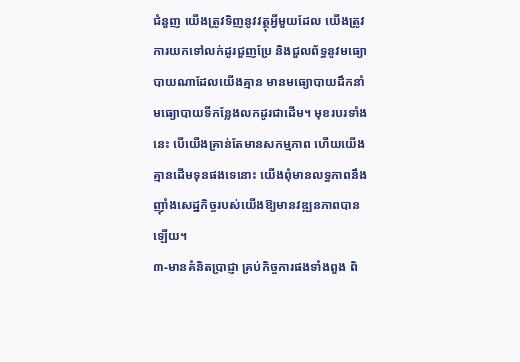ជំនួញ យើងត្រូវទិញនូវវត្ថុអ្វីមួយដែល យើងត្រូវការយកទៅលក់ដូរជួញប្រែ និងជួលព័ទ្ធនូវមធ្យោបាយណាដែលយើងគ្មាន មានមធ្យោបាយដឹកនាំ មធ្យោបាយទីកន្លែងលកដូរជាដើម។ មុខរបរទាំងនេះ បើយើងគ្រាន់តែមានសកម្មភាព ហើយយើងគ្មានដើមទុនផងទេនោះ យើងពុំមានលទ្ធភាពនឹងញ៉ាំងសេដ្ឋកិច្ចរបស់យើងឱ្យមានវឌ្ឍនភាពបានឡើយ។
៣-មានគំនិតប្រាជ្ញា គ្រប់កិច្ចការផងទាំងពួង ពិ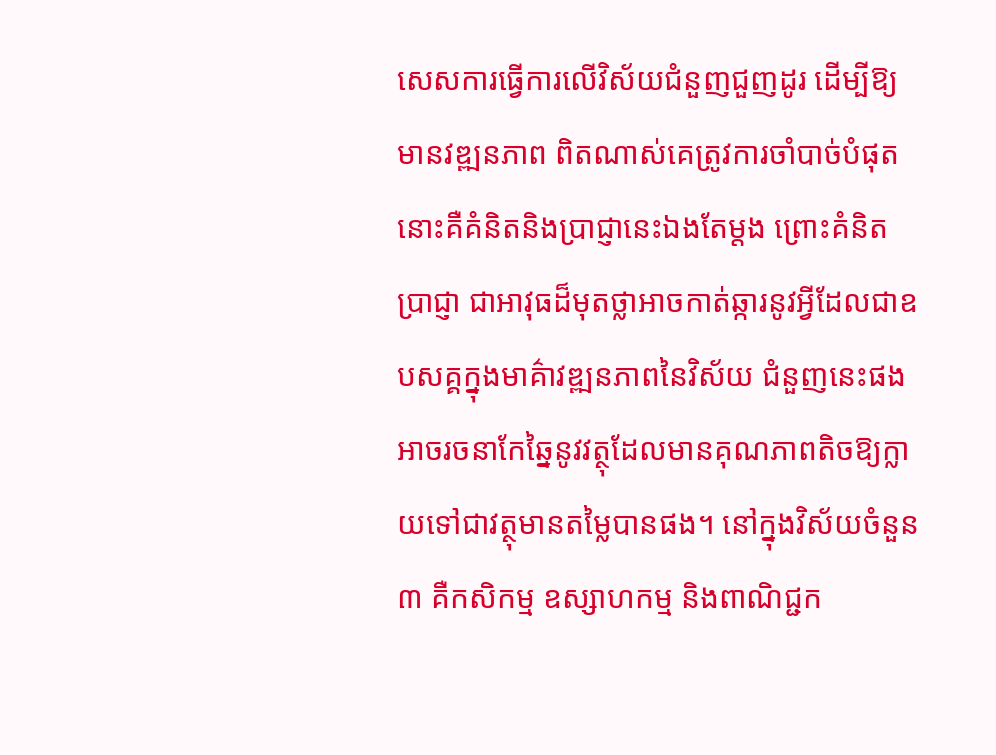សេសការធ្វើការលើវិស័យជំនួញជួញដូរ ដើម្បីឱ្យមានវឌ្ឍនភាព ពិតណាស់គេត្រូវការចាំបាច់បំផុតនោះគឺគំនិតនិងប្រាជ្ញានេះឯងតែម្តង ព្រោះគំនិតប្រាជ្ញា ជាអាវុធដ៏មុតថ្លាអាចកាត់ឆ្ការនូវអ្វីដែលជាឧបសគ្គក្នុងមាគ៌ាវឌ្ឍនភាពនៃវិស័យ ជំនួញនេះផង អាចរចនាកែឆ្នៃនូវវត្ថុដែលមានគុណភាពតិចឱ្យក្លាយទៅជាវត្ថុមានតម្លៃបានផង។ នៅក្នុងវិស័យចំនួន៣ គឺកសិកម្ម ឧស្សាហកម្ម និងពាណិជ្ជក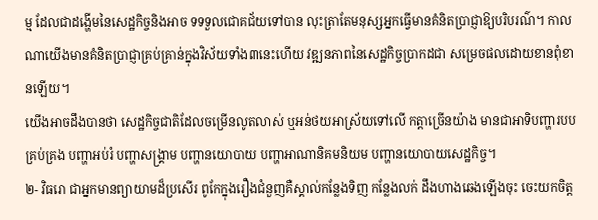ម្ម ដែលជាដង្ហើមនៃសេដ្ឋកិច្ចនិងអាច ទទទួលជោគជ័យទៅបាន លុះត្រាតែមនុស្សអ្នកធ្វើមានគំនិតប្រាជ្ញាឱ្យបរិបរណ៌។ កាលណាយើងមានគំនិតប្រាជ្ញាគ្រប់គ្រាន់ក្នុងវិស័យទាំង៣នេះហើយ វឌ្ឍនភាពនៃសេដ្ឋកិច្ចប្រាកដជា សម្រេចផលដោយខានពុំខានឡើយ។
យើងអាចដឹងបានថា សេដ្ឋកិច្ចជាតិដែលចម្រើនលូតលាស់ ឬអន់ថយអាស្រ័យទៅលើ កត្តាច្រើនយ៉ាង មានជាអាទិបញ្ហារបបគ្រប់គ្រង បញ្ហាអប់រំ បញ្ហាសង្គ្រាម បញ្ហានយោបាយ បញ្ហាអាណានិគមនិយម បញ្ហានយោបាយសេដ្ឋកិច្ច។
២- វិធរោ ជាអ្នកមានព្យាយាមដ៏ប្រសើរ ពូកែក្នុងរឿងជំនួញគឺស្គាល់កន្លែងទិញ កន្លែងលក់ ដឹងហាងឆេងឡើងចុះ ចេះយកចិត្ត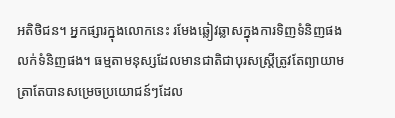អតិថិជន។ អ្នកផ្សារក្នុងលោកនេះ រមែងឆ្លៀវឆ្លាសក្នុងការទិញទំនិញផង លក់ទំនិញផង។ ធម្មតាមនុស្សដែលមានជាតិជាបុរសស្ត្រីត្រូវតែព្យាយាម ត្រាតែបានសម្រេចប្រយោជន៍ៗដែល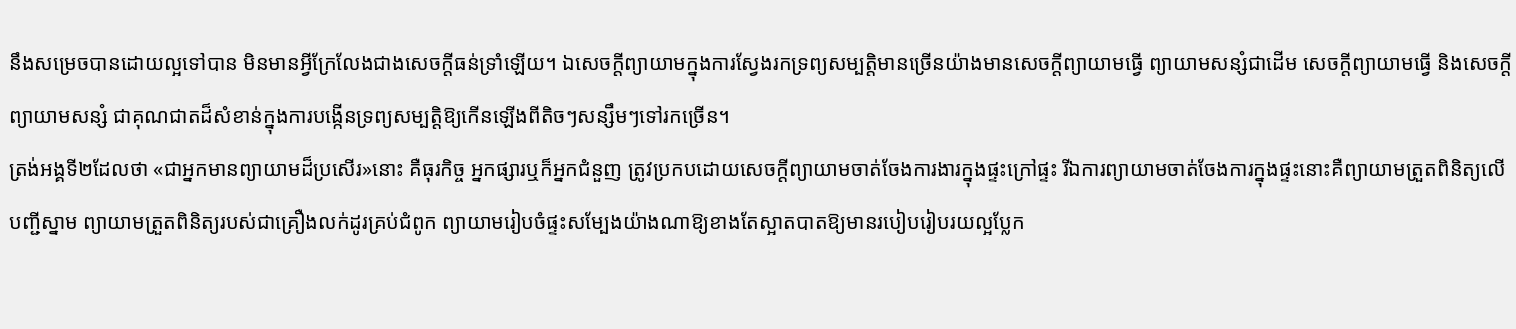នឹងសម្រេចបានដោយល្អទៅបាន មិនមានអ្វីក្រែលែងជាងសេចក្តីធន់ទ្រាំឡើយ។ ឯសេចក្តីព្យាយាមក្នុងការស្វែងរកទ្រព្យសម្បតិ្តមានច្រើនយ៉ាងមានសេចក្តីព្យាយាមធ្វើ ព្យាយាមសន្សំជាដើម សេចក្តីព្យាយាមធ្វើ និងសេចក្តីព្យាយាមសន្សំ ជាគុណជាតដ៏សំខាន់ក្នុងការបង្កើនទ្រព្យសម្បតិ្តឱ្យកើនឡើងពីតិចៗសន្សឹមៗទៅរកច្រើន។
ត្រង់អង្គទី២ដែលថា «ជាអ្នកមានព្យាយាមដ៏ប្រសើរ»នោះ គឺធុរកិច្ច អ្នកផ្សារឬក៏អ្នកជំនួញ ត្រូវប្រកបដោយសេចក្តីព្យាយាមចាត់ចែងការងារក្នុងផ្ទះក្រៅផ្ទះ រីឯការព្យាយាមចាត់ចែងការក្នុងផ្ទះនោះគឺព្យាយាមត្រួតពិនិត្យលើបញ្ជីស្នាម ព្យាយាមត្រួតពិនិត្យរបស់ជាគ្រឿងលក់ដូរគ្រប់ជំពូក ព្យាយាមរៀបចំផ្ទះសម្បែងយ៉ាងណាឱ្យខាងតែស្អាតបាតឱ្យមានរបៀបរៀបរយល្អប្លែក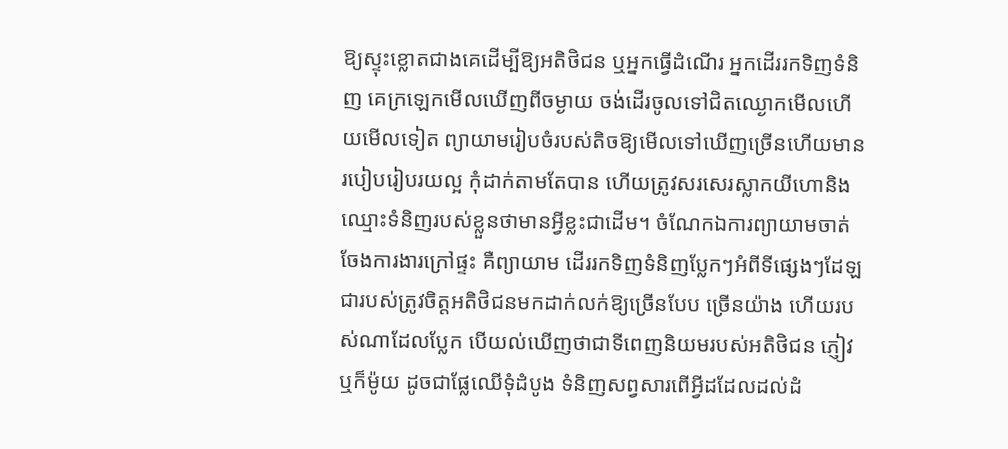ឱ្យស្ទុះខ្លោតជាងគេដើម្បីឱ្យអតិថិជន ឬអ្នកធ្វើដំណើរ អ្នកដើររកទិញទំនិញ គេក្រឡេកមើលឃើញពីចម្ងាយ ចង់ដើរចូលទៅជិតឈ្ងោកមើលហើយមើលទៀត ព្យាយាមរៀបចំរបស់តិចឱ្យមើលទៅឃើញច្រើនហើយមានរបៀបរៀបរយល្អ កុំដាក់តាមតែបាន ហើយត្រូវសរសេរស្លាកយីហោនិងឈ្មោះទំនិញរបស់ខ្លួនថាមានអ្វីខ្លះជាដើម។ ចំណែកឯការព្យាយាមចាត់ចែងការងារក្រៅផ្ទះ គឺព្យាយាម ដើររកទិញទំនិញប្លែកៗអំពីទីផ្សេងៗដែឡជារបស់ត្រូវចិត្តអតិថិជនមកដាក់លក់ឱ្យច្រើនបែប ច្រើនយ៉ាង ហើយរបស់ណាដែលប្លែក បើយល់ឃើញថាជាទីពេញនិយមរបស់អតិថិជន ភ្ញៀវ ឬក៏ម៉ូយ ដូចជាផ្លែឈើទុំដំបូង ទំនិញសព្វសារពើអ្វីដដែលដល់ដំ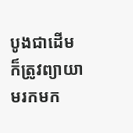បូងជាដើម ក៏ត្រូវព្យាយាមរកមក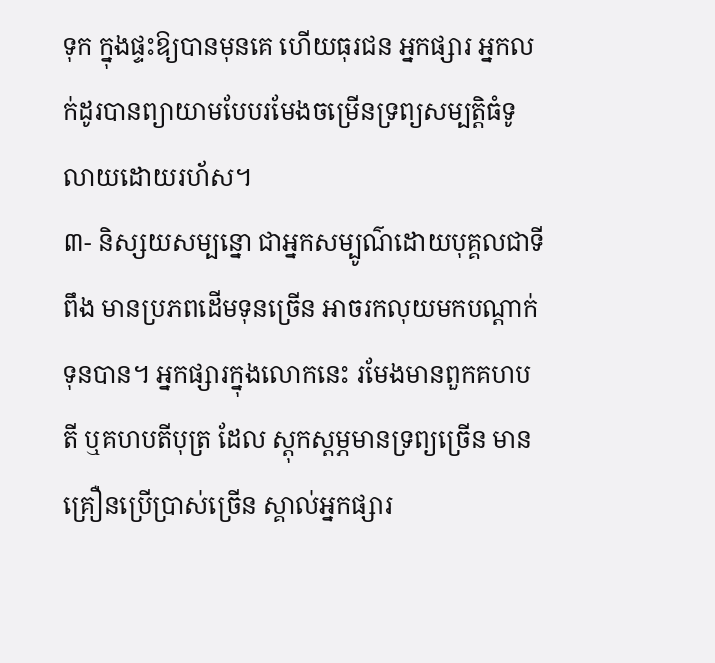ទុក ក្នុងផ្ទះឱ្យបានមុនគេ ហើយធុរជន អ្នកផ្សារ អ្នកលក់ដូរបានព្យាយាមបែបរមែងចម្រើនទ្រព្យសម្បត្តិធំទូលាយដោយរហ័ស។
៣- និស្សយសម្បន្នោ ជាអ្នកសម្បូណ៌ដោយបុគ្គលជាទីពឹង មានប្រភពដើមទុនច្រើន អាចរកលុយមកបណ្តាក់ទុនបាន។ អ្នកផ្សារក្នុងលោកនេះ រមែងមានពួកគហបតី ឬគហបតីបុត្រ ដែល ស្តុកស្តម្ភមានទ្រព្យច្រើន មានគ្រឿនប្រើប្រាស់ច្រើន ស្គាល់អ្នកផ្សារ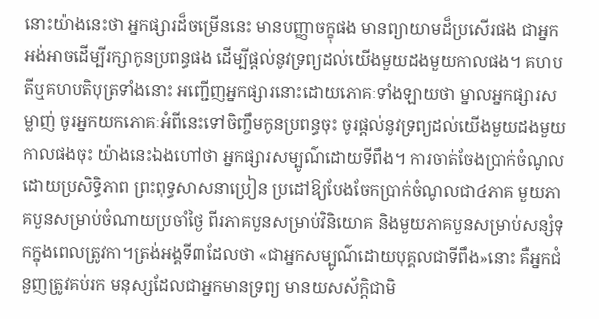នោះយ៉ាងនេះថា អ្នកផ្សារដ៏ចម្រើននេះ មានបញ្ញាចក្ខុផង មានព្យាយាមដ៏ប្រសើរផង ជាអ្នកអង់អាចដើម្បីរក្សាកូនប្រពន្ធផង ដើម្បីផ្តល់នូវទ្រព្យដល់យើងមួយដងមួយកាលផង។ គហបតីឬគហបតិបុត្រទាំងនោះ អញ្ជើញអ្នកផ្សារនោះដោយភោគៈទាំងឡាយថា ម្នាលអ្នកផ្សារសម្លាញ់ ចូរអ្នកយកភោគៈអំពីនេះទៅចិញ្ចឹមកូនប្រពន្ធចុះ ចូរផ្តល់នូវទ្រព្យដល់យើងមួយដងមួយកាលផងចុះ យ៉ាងនេះឯងហៅថា អ្នកផ្សារសម្បូណ៌ដោយទីពឹង។ ការចាត់ចែងប្រាក់ចំណូលដោយប្រសិទ្ធិភាព ព្រះពុទ្ធសាសនាប្រៀន ប្រដៅឱ្យបែងចែកប្រាក់ចំណូលជា៤ភាគ មួយភាគបួនសម្រាប់ចំណាយប្រចាំថ្ងៃ ពីរភាគបួនសម្រាប់វិនិយោគ និងមួយភាគបួនសម្រាប់សន្សំទុកក្នុងពេលត្រូវកា។ត្រង់អង្គទី៣ដែលថា «ជាអ្នកសម្បូណ៌ដោយបុគ្គលជាទីពឹង»នោះ គឺអ្នកជំនួញត្រូវគប់រក មនុស្សដែលជាអ្នកមានទ្រព្យ មានយសស័ក្តិជាមិ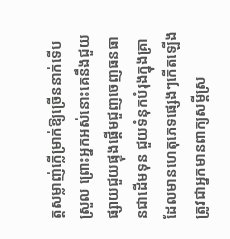ត្តសម្លាញ់ក្លើម្រាក់ឱ្យច្រើននាក់ទើបស្រួល ព្រោះអ្នកអស់នោះគេនឹងជួយផ្សាយជួយផ្ទុងផ្តើមជួញចេញធនធានជាដើមទុន ជួយទំនុកបំរុងក្នុងគ្រាដែលមានហេតុភេទផ្សេងៗកើតឡើង ត្រូវជាអ្នកមានពាក្យសម្តីស្រ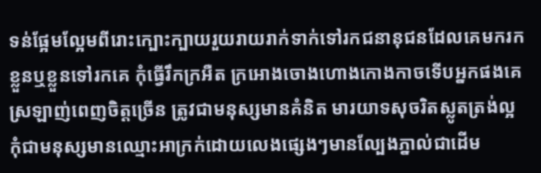ទន់ផ្អែមល្អែមពីរោះក្បោះក្បាយរួយរាយរាក់ទាក់ទៅរកជនានុជនដែលគេមករកខ្លួនឬខ្លួនទៅរកគេ កុំធ្វើរឹកក្រអឺត ក្រអោងចោងហោងកោងកាចទើបអ្នកផងគេស្រឡាញ់ពេញចិត្តច្រើន ត្រូវជាមនុស្សមានគំនិត មារយាទសុចរិតស្លូតត្រង់ល្អ កុំជាមនុស្សមានឈ្មោះអាក្រក់ដោយលេងផ្សេងៗមានល្បែងភ្នាល់ជាដើម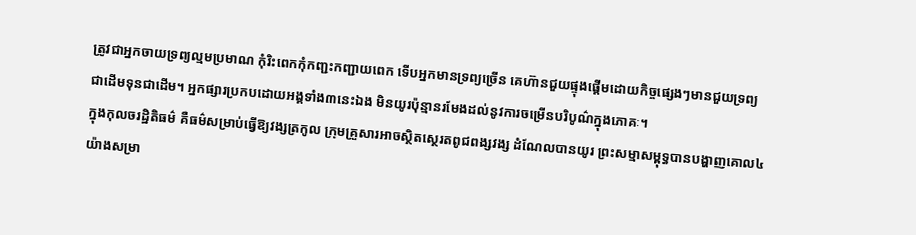ត្រូវជាអ្នកចាយទ្រព្យល្មមប្រមាណ កុំរិះពេកកុំកញ្ជះកញ្ជាយពេក ទើបអ្នកមានទ្រព្យច្រើន គេហ៊ានជួយផ្ទុងផ្តើមដោយកិច្ចផ្សេងៗមានជួយទ្រព្យជាដើមទុនជាដើម។ អ្នកផ្សារប្រកបដោយអង្គទាំង៣នេះឯង មិនយូរប៉ុន្មានរមែងដល់នូវការចម្រើនបរិបូណ៌ក្នុងភោគៈ។
ក្នុងកុលចរដ្ឋិតិធម៌ គឺធម៌សម្រាប់ធ្វើឱ្យវង្សត្រកូល ក្រុមគ្រួសារអាចស្ថិតស្ថេរតពូជពង្សវង្ស ដំណែលបានយូរ ព្រះសម្មាសម្ពុទ្ធបានបង្ហាញគោល៤យ៉ាងសម្រា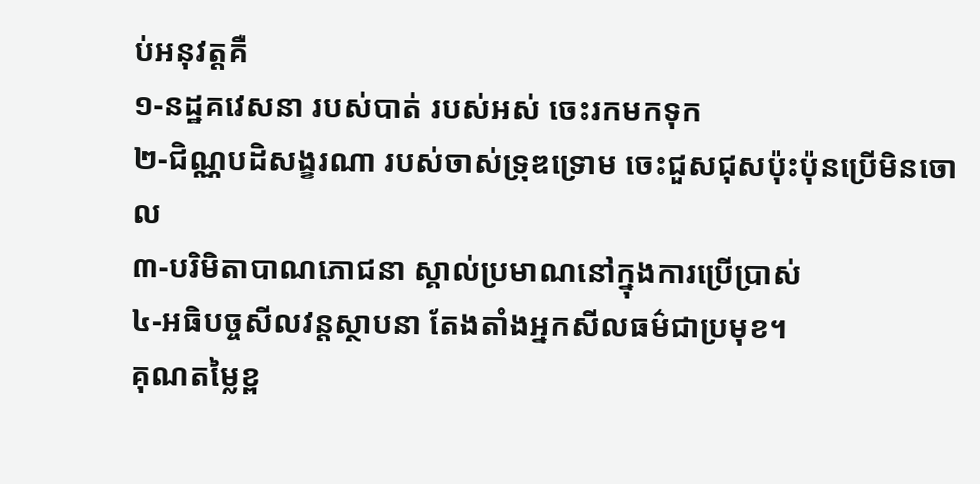ប់អនុវត្តគឺ
១-នដ្ឋគវេសនា របស់បាត់ របស់អស់ ចេះរកមកទុក
២-ជិណ្ណបដិសង្ខរណា របស់ចាស់ទ្រុឌទ្រោម ចេះជួសជុសប៉ុះប៉ុនប្រើមិនចោល
៣-បរិមិតាបាណភោជនា ស្គាល់ប្រមាណនៅក្នុងការប្រើប្រាស់
៤-អធិបច្ចសីលវន្តស្ថាបនា តែងតាំងអ្នកសីលធម៌ជាប្រមុខ។
គុណតម្លៃខ្ព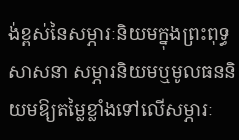ង់ខ្ពស់នៃសម្ភារៈនិយមក្នុងព្រះពុទ្ធសាសនា សម្ភារនិយមឬមូលធននិយមឱ្យតម្លៃខ្លាំងទៅលើសម្ភារៈ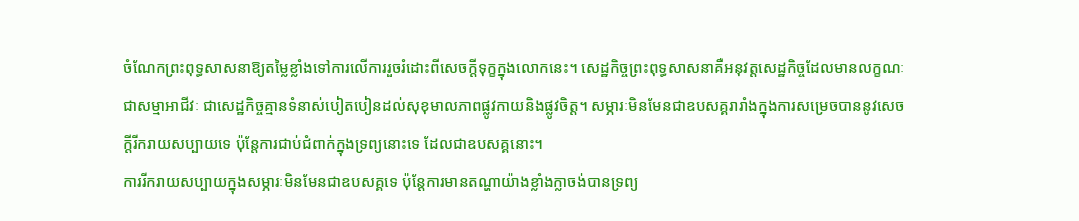ចំណែកព្រះពុទ្ធសាសនាឱ្យតម្លៃខ្លាំងទៅការលើការរួចរំដោះពីសេចក្តីទុក្ខក្នុងលោកនេះ។ សេដ្ឋកិច្ចព្រះពុទ្ធសាសនាគឺអនុវត្តសេដ្ឋកិច្ចដែលមានលក្ខណៈជាសម្មាអាជីវៈ ជាសេដ្ឋកិច្ចគ្មានទំនាស់បៀតបៀនដល់សុខុមាលភាពផ្លូវកាយនិងផ្លូវចិត្ត។ សម្ភារៈមិនមែនជាឧបសគ្គរារាំងក្នុងការសម្រេចបាននូវសេចក្តីរីករាយសប្បាយទេ ប៉ុន្តែការជាប់ជំពាក់ក្នុងទ្រព្យនោះទេ ដែលជាឧបសគ្គនោះ។
ការរីករាយសប្បាយក្នុងសម្ភារៈមិនមែនជាឧបសគ្គទេ ប៉ុន្តែការមានតណ្ហាយ៉ាងខ្លាំងក្លាចង់បានទ្រព្យ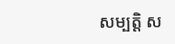សម្បត្តិ ស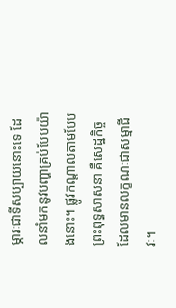ម្ភារៈជាទីសប្បាយនោះទេ ដែលនាំមកនូវបញ្ហាគ្រប់បែបយ៉ាងនោះ។ ផ្លូវកណ្តាលតាមបែបព្រះពុទ្ធសាសនា គឺសេដ្ឋកិច្ចដែលមានលក្ខណៈជាសម្មាជីវៈ។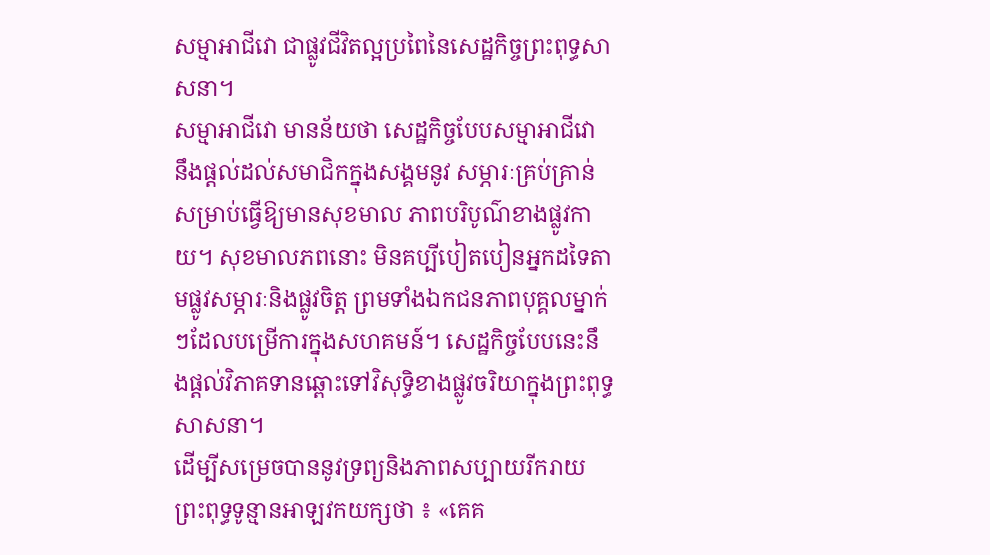សម្មាអាជីវោ ជាផ្លូវជីវិតល្អប្រពៃនៃសេដ្ឋកិច្ចព្រះពុទ្ធសាសនា។
សម្មាអាជីវោ មានន័យថា សេដ្ឋកិច្ចបែបសម្មាអាជីវោ នឹងផ្តល់ដល់សមាជិកក្នុងសង្គមនូវ សម្ភារៈគ្រប់គ្រាន់សម្រាប់ធ្វើឱ្យមានសុខមាល ភាពបរិបូណ៌ខាងផ្លូវកាយ។ សុខមាលភពនោះ មិនគប្បីបៀតបៀនអ្នកដទៃតាមផ្លូវសម្ភារៈនិងផ្លូវចិត្ត ព្រមទាំងឯកជនភាពបុគ្គលម្នាក់ៗដែលបម្រើការក្នុងសហគមន៍។ សេដ្ឋកិច្ចបែបនេះនឹងផ្តល់វិភាគទានឆ្ពោះទៅវិសុទ្ធិខាងផ្លូវចរិយាក្នុងព្រះពុទ្ធសាសនា។
ដើម្បីសម្រេចបាននូវទ្រព្យនិងភាពសប្បាយរីករាយ ព្រះពុទ្ធទូន្មានអាឡវកយក្សថា ៖ «គេគ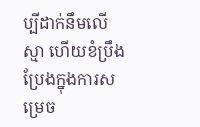ប្បីដាក់នឹមលើស្មា ហើយខំប្រឹងប្រែងក្នុងការសម្រេច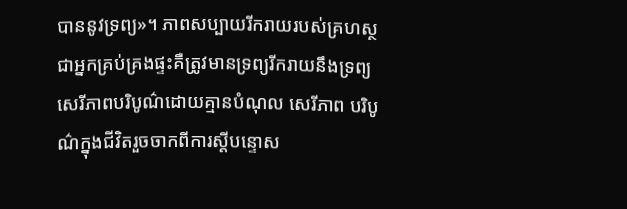បាននូវទ្រព្យ»។ ភាពសប្បាយរីករាយរបស់គ្រហស្ថ ជាអ្នកគ្រប់គ្រងផ្ទះគឺត្រូវមានទ្រព្យរីករាយនឹងទ្រព្យ សេរីភាពបរិបូណ៌ដោយគ្មានបំណុល សេរីភាព បរិបូណ៌ក្នុងជីវិតរួចចាកពីការស្តីបន្ទោស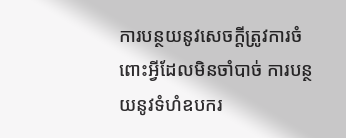ការបន្ថយនូវសេចក្តីត្រូវការចំពោះអ្វីដែលមិនចាំបាច់ ការបន្ថយនូវទំហំឧបករ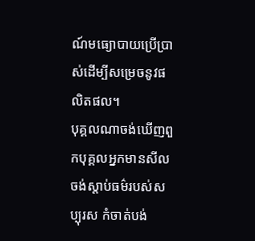ណ៍មធ្យោបាយប្រើប្រាស់ដើម្បីសម្រេចនូវផលិតផល។
បុគ្គលណាចង់ឃើញពួកបុគ្គលអ្នកមានសីល ចង់ស្តាប់ធម៌របស់សប្បុរស កំចាត់បង់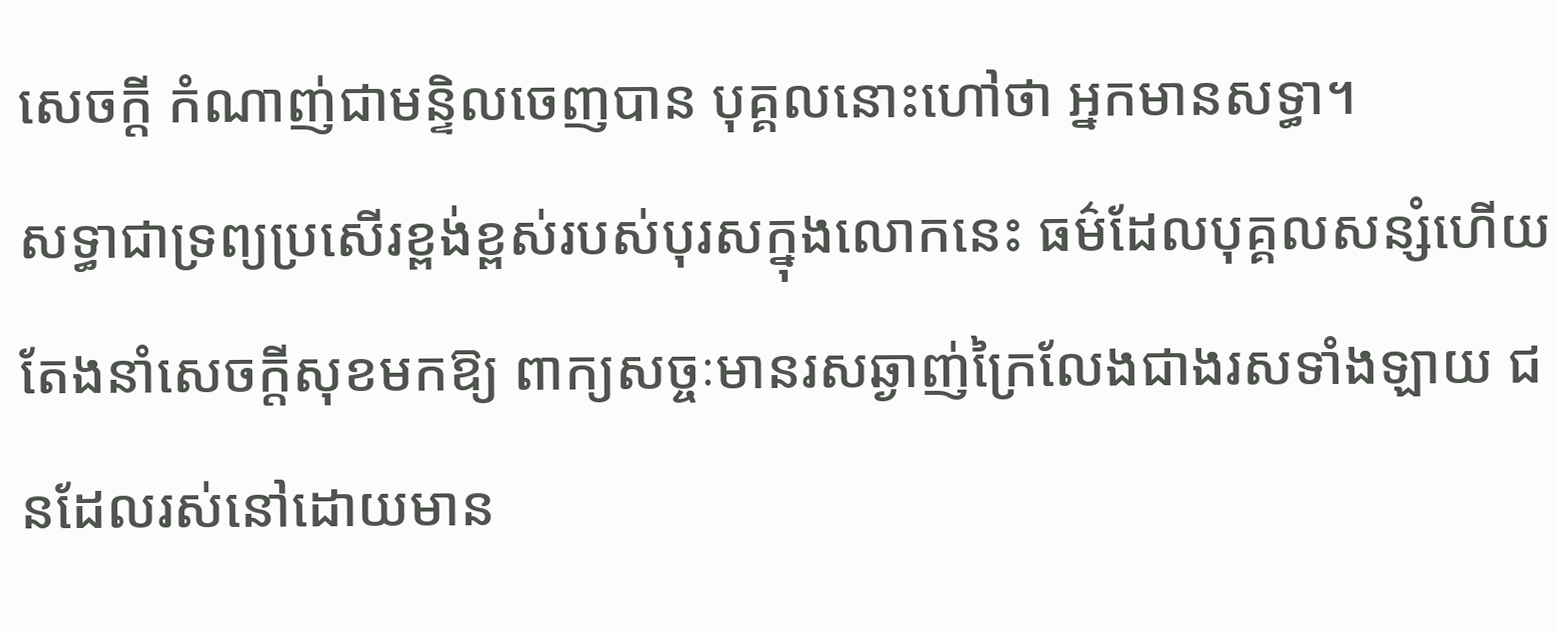សេចក្តី កំណាញ់ជាមន្ទិលចេញបាន បុគ្គលនោះហៅថា អ្នកមានសទ្ធា។
សទ្ធាជាទ្រព្យប្រសើរខ្ពង់ខ្ពស់របស់បុរសក្នុងលោកនេះ ធម៌ដែលបុគ្គលសន្សំហើយតែងនាំសេចក្តីសុខមកឱ្យ ពាក្យសច្ចៈមានរសឆ្ងាញ់ក្រៃលែងជាងរសទាំងឡាយ ជនដែលរស់នៅដោយមាន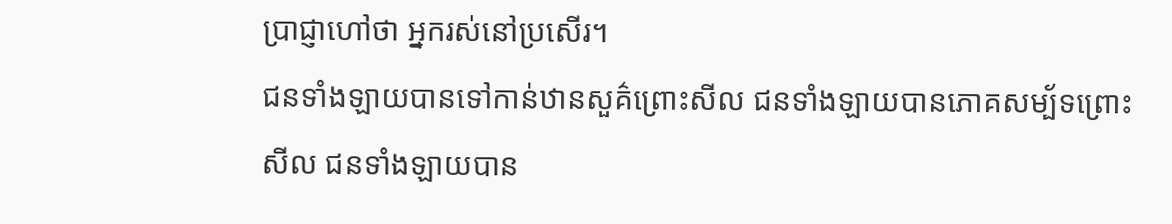ប្រាជ្ញាហៅថា អ្នករស់នៅប្រសើរ។
ជនទាំងឡាយបានទៅកាន់ឋានសួគ៌ព្រោះសីល ជនទាំងឡាយបានភោគសម្ប័ទព្រោះសីល ជនទាំងឡាយបាន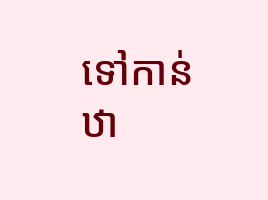ទៅកាន់ឋា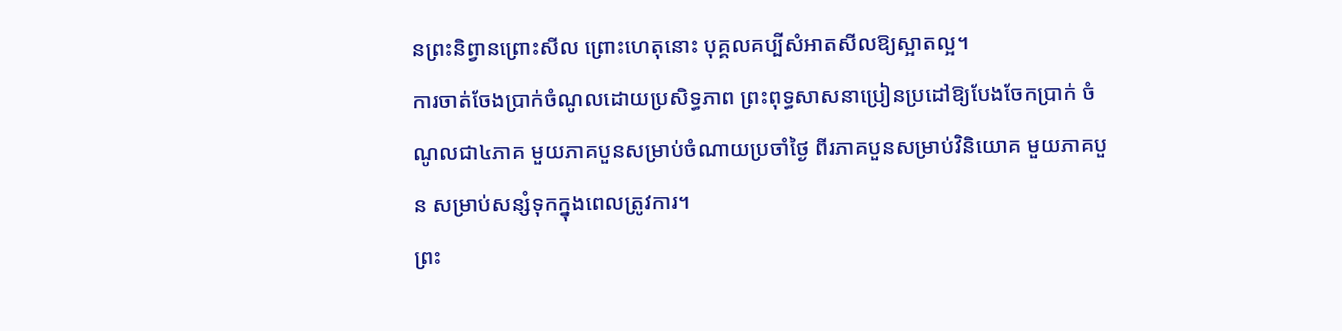នព្រះនិព្វានព្រោះសីល ព្រោះហេតុនោះ បុគ្គលគប្បីសំអាតសីលឱ្យស្អាតល្អ។
ការចាត់ចែងប្រាក់ចំណូលដោយប្រសិទ្ធភាព ព្រះពុទ្ធសាសនាប្រៀនប្រដៅឱ្យបែងចែកប្រាក់ ចំណូលជា៤ភាគ មួយភាគបួនសម្រាប់ចំណាយប្រចាំថ្ងៃ ពីរភាគបួនសម្រាប់វិនិយោគ មួយភាគបួន សម្រាប់សន្សំទុកក្នុងពេលត្រូវការ។
ព្រះ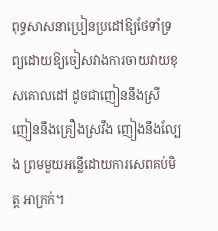ពុទ្ធសាសនាប្រៀនប្រដៅឱ្យថែទាំទ្រព្យដោយឱ្យចៀសវាងការចាយវាយខុសគោលដៅ ដូចជាញៀននឹងស្រី ញៀននឹងគ្រឿងស្រវឹង ញៀងនឹងល្បែង ព្រមមួយអន្លើដោយការសេពគប់មិត្ត អាក្រក់។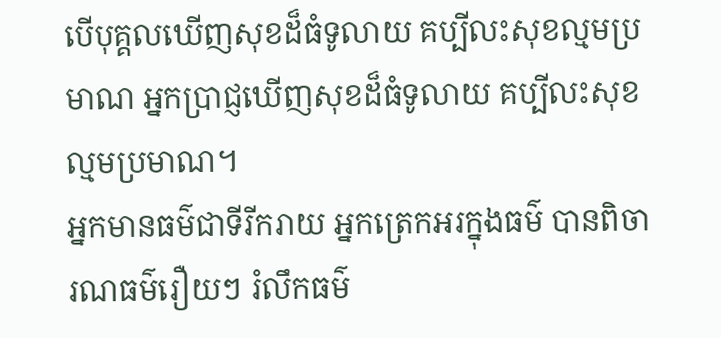បើបុគ្គលឃើញសុខដ៏ធំទូលាយ គប្បីលះសុខល្មមប្រមាណ អ្នកប្រាជ្ញឃើញសុខដ៏ធំទូលាយ គប្បីលះសុខល្មមប្រមាណ។
អ្នកមានធម៌ជាទីរីករាយ អ្នកត្រេកអរក្នុងធម៌ បានពិចារណធម៌រឿយៗ រំលឹកធម៌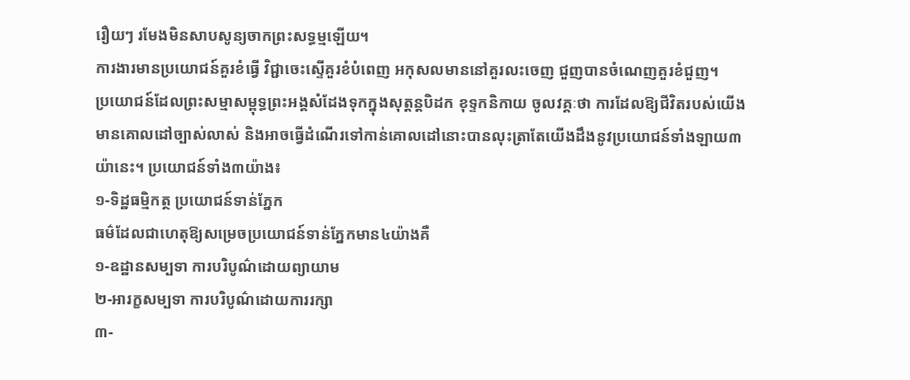រឿយៗ រមែងមិនសាបសូន្យចាកព្រះសទ្ធម្មឡើយ។
ការងារមានប្រយោជន៍គួរខំធ្វើ វិជ្ជាចេះស្ទើគួរខំបំពេញ អកុសលមាននៅគួរលះចេញ ជួញបានចំណេញគួរខំជួញ។
ប្រយោជន៍ដែលព្រះសម្មាសម្ពុទ្ធព្រះអង្គសំដែងទុកក្នុងសុត្តន្តបិដក ខុទ្ទកនិកាយ ចូលវគ្គៈថា ការដែលឱ្យជីវិតរបស់យើងមានគោលដៅច្បាស់លាស់ និងអាចធ្វើដំណើរទៅកាន់គោលដៅនោះបានលុះត្រាតែយើងដឹងនូវប្រយោជន៍ទាំងឡាយ៣យ៉ានេះ។ ប្រយោជន៍ទាំង៣យ៉ាង៖
១-ទិដ្ឋធម្មិកត្ថ ប្រយោជន៍ទាន់ភ្នែក
ធម៌ដែលជាហេតុឱ្យសម្រេចប្រយោជន៍ទាន់ភ្នែកមាន៤យ៉ាងគឺ
១-ឧដ្ឋានសម្បទា ការបរិបូណ៌ដោយព្យាយាម
២-អារក្ខសម្បទា ការបរិបូណ៌ដោយការរក្សា
៣-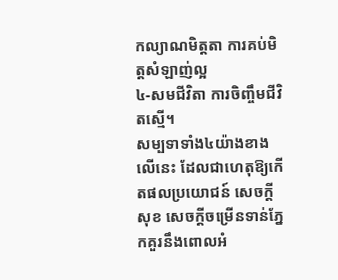កល្យាណមិត្តតា ការគប់មិត្តសំឡាញ់ល្អ
៤-សមជីវិតា ការចិញ្ចឹមជីវិតស្មើ។
សម្បទាទាំង៤យ៉ាងខាងលើនេះ ដែលជាហេតុឱ្យកើតផលប្រយោជន៍ សេចក្តីសុខ សេចក្តីចម្រើនទាន់ភ្នែកគួរនឹងពោលអំ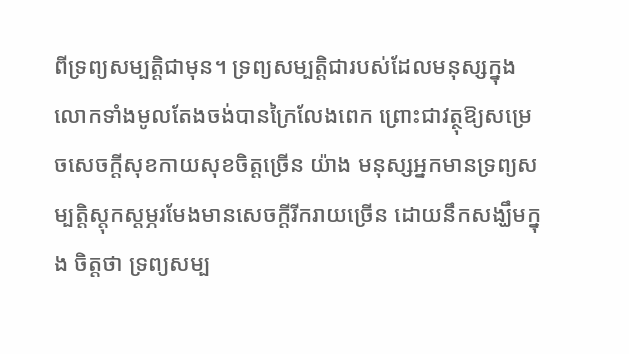ពីទ្រព្យសម្បត្តិជាមុន។ ទ្រព្យសម្បត្តិជារបស់ដែលមនុស្សក្នុងលោកទាំងមូលតែងចង់បានក្រៃលែងពេក ព្រោះជាវត្ថុឱ្យសម្រេចសេចក្តីសុខកាយសុខចិត្តច្រើន យ៉ាង មនុស្សអ្នកមានទ្រព្យសម្បត្តិស្តុកស្តម្ភរមែងមានសេចក្តីរីករាយច្រើន ដោយនឹកសង្ឃឹមក្នុង ចិត្តថា ទ្រព្យសម្ប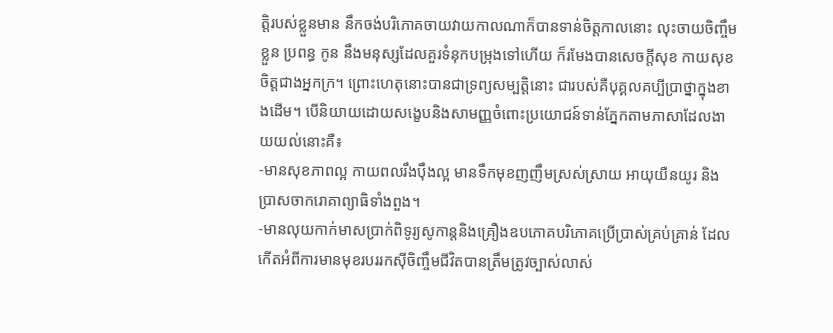ត្តិរបស់ខ្លួនមាន នឹកចង់បរិភោគចាយវាយកាលណាក៏បានទាន់ចិត្តកាលនោះ លុះចាយចិញ្ចឹមខ្លួន ប្រពន្ធ កូន នឹងមនុស្សដែលគួរទំនុកបម្រុងទៅហើយ ក៏រមែងបានសេចក្តីសុខ កាយសុខចិត្តជាងអ្នកក្រ។ ព្រោះហេតុនោះបានជាទ្រព្យសម្បត្តិនោះ ជារបស់គឺបុគ្គលគប្បីប្រាថ្នាក្នុងខាងដើម។ បើនិយាយដោយសង្ខេបនិងសាមញ្ញចំពោះប្រយោជន៍ទាន់ភ្នែកតាមភាសាដែលងាយយល់នោះគឺ៖
-មានសុខភាពល្អ កាយពលរឹងប៉ឹងល្អ មានទឹកមុខញញឹមស្រស់ស្រាយ អាយុយឺនយូរ និងប្រាសចាករោគាព្យាធិទាំងពួង។
-មានលុយកាក់មាសប្រាក់ពិទូរ្យសូកាន្តនិងគ្រឿងឧបភោគបរិភោគប្រើប្រាស់គ្រប់គ្រាន់ ដែលកើតអំពីការមានមុខរបររកស៊ីចិញ្ចឹមជីវិតបានត្រឹមត្រូវច្បាស់លាស់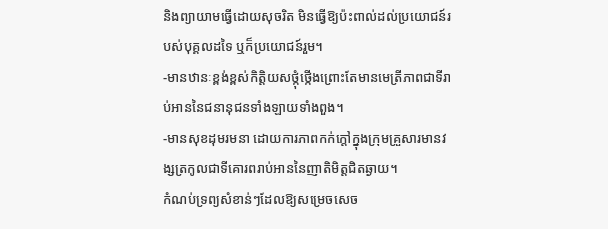និងព្យាយាមធ្វើដោយសុចរិត មិនធ្វើឱ្យប៉ះពាល់ដល់ប្រយោជន៍របស់បុគ្គលដទៃ ឬក៏ប្រយោជន៍រួម។
-មានឋានៈខ្ពង់ខ្ពស់កិត្តិយសថ្កុំថ្កើងព្រោះតែមានមេត្រីភាពជាទីរាប់អាននៃជនានុជនទាំងឡាយទាំងពួង។
-មានសុខដុមរមនា ដោយការភាពកក់ក្តៅក្នុងក្រុមគ្រួសារមានវង្សត្រកូលជាទីគោរពរាប់អាននៃញាតិមិត្តជិតឆ្ងាយ។
កំណប់ទ្រព្យសំខាន់ៗដែលឱ្យសម្រេចសេច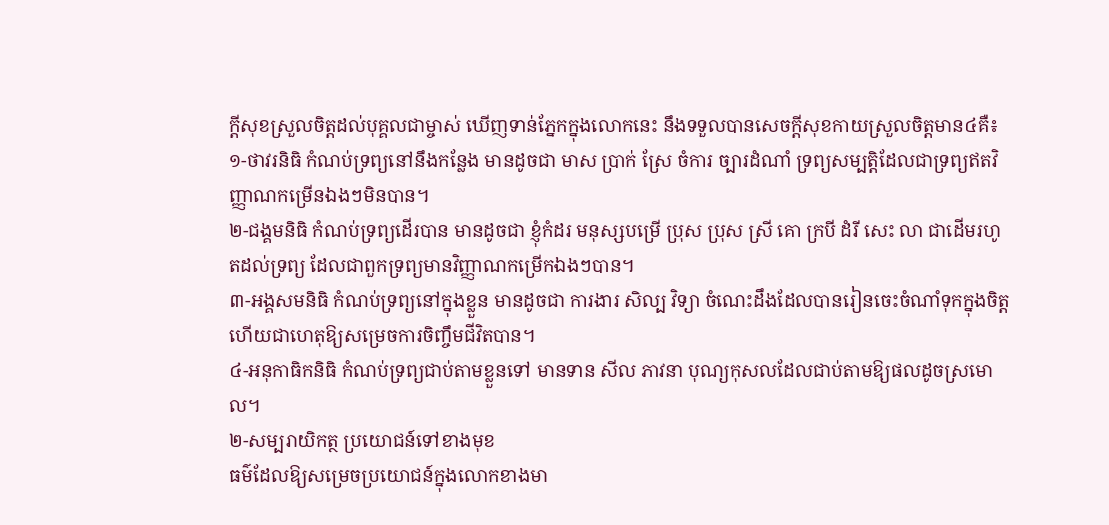ក្តីសុខស្រួលចិត្តដល់បុគ្គលជាម្ចាស់ ឃើញទាន់ភ្នែកក្នុងលោកនេះ នឹងទទួលបានសេចក្តីសុខកាយស្រួលចិត្តមាន៤គឺ៖
១-ថាវរនិធិ កំណប់ទ្រព្យនៅនឹងកន្លែង មានដូចជា មាស ប្រាក់ ស្រែ ចំការ ច្បារដំណាំ ទ្រព្យសម្បត្តិដែលជាទ្រព្យឥតវិញ្ញាណកម្រើនឯងៗមិនបាន។
២-ជង្គមនិធិ កំណប់ទ្រព្យដើរបាន មានដូចជា ខ្ញុំកំដរ មនុស្សបម្រើ ប្រុស ប្រុស ស្រី គោ ក្របី ដំរី សេះ លា ជាដើមរហូតដល់ទ្រព្យ ដែលជាពួកទ្រព្យមានវិញ្ញាណកម្រើកឯងៗបាន។
៣-អង្គសមនិធិ កំណប់ទ្រព្យនៅក្នុងខ្លួន មានដូចជា ការងារ សិល្ប វិទ្យា ចំណេះដឹងដែលបានរៀនចេះចំណាំទុកក្នុងចិត្ត ហើយជាហេតុឱ្យសម្រេចការចិញ្ចឹមជីវិតបាន។
៤-អនុកាធិកនិធិ កំណប់ទ្រព្យជាប់តាមខ្លួនទៅ មានទាន សីល ភាវនា បុណ្យកុសលដែលជាប់តាមឱ្យផលដូចស្រមោល។
២-សម្បរាយិកត្ថ ប្រយោជន៍ទៅខាងមុខ
ធម៌ដែលឱ្យសម្រេចប្រយោជន៍ក្នុងលោកខាងមា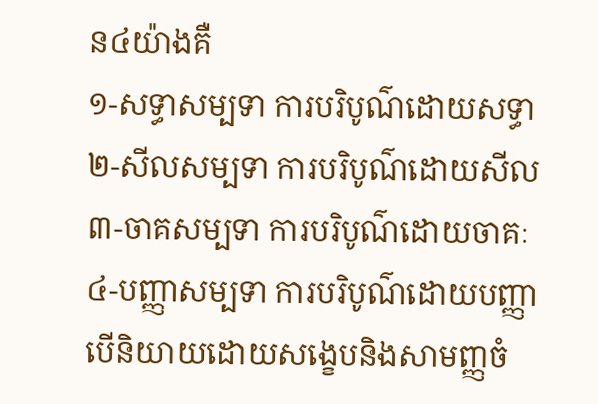ន៤យ៉ាងគឺ
១-សទ្ធាសម្បទា ការបរិបូណ៌ដោយសទ្ធា
២-សីលសម្បទា ការបរិបូណ៌ដោយសីល
៣-ចាគសម្បទា ការបរិបូណ៌ដោយចាគៈ
៤-បញ្ញាសម្បទា ការបរិបូណ៌ដោយបញ្ញា
បើនិយាយដោយសង្ខេបនិងសាមញ្ញចំ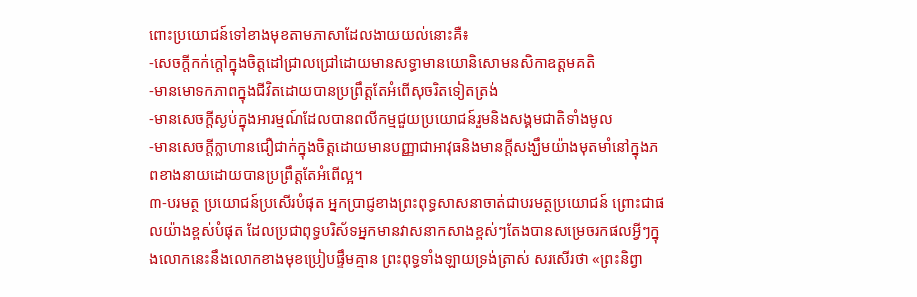ពោះប្រយោជន៍ទៅខាងមុខតាមភាសាដែលងាយយល់នោះគឺ៖
-សេចក្តីកក់ក្តៅក្នុងចិត្តដៅជ្រាលជ្រៅដោយមានសទ្ធាមានយោនិសោមនសិកាឧត្តមគតិ
-មានមោទកភាពក្នុងជីវិតដោយបានប្រព្រឹត្តតែអំពើសុចរិតទៀតត្រង់
-មានសេចក្តីស្ងប់ក្នុងអារម្មណ៍ដែលបានពលីកម្មជួយប្រយោជន៍រួមនិងសង្គមជាតិទាំងមូល
-មានសេចក្តីក្លាហានជឿជាក់ក្នុងចិត្តដោយមានបញ្ញាជាអាវុធនិងមានក្តីសង្ឃឹមយ៉ាងមុតមាំនៅក្នុងភពខាងនាយដោយបានប្រព្រឹត្តតែអំពើល្អ។
៣-បរមត្ថ ប្រយោជន៍ប្រសើរបំផុត អ្នកប្រាជ្ញខាងព្រះពុទ្ធសាសនាចាត់ជាបរមត្ថប្រយោជន៍ ព្រោះជាផលយ៉ាងខ្ពស់បំផុត ដែលប្រជាពុទ្ធបរិស័ទអ្នកមានវាសនាកសាងខ្ពស់ៗតែងបានសម្រេចរកផលអ្វីៗក្នុងលោកនេះនឹងលោកខាងមុខប្រៀបផ្ទឹមគ្មាន ព្រះពុទ្ធទាំងឡាយទ្រង់ត្រាស់ សរសើរថា «ព្រះនិព្វា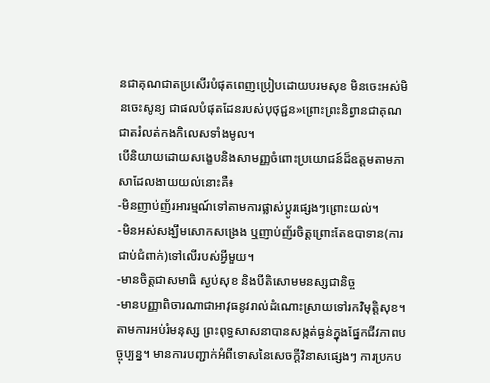នជាគុណជាតប្រសើរបំផុតពេញប្រៀបដោយបរមសុខ មិនចេះអស់មិនចេះសូន្យ ជាផលបំផុតដែនរបស់បុថុជ្ជន»ព្រោះព្រះនិព្វានជាគុណជាតរំលត់កងកិលេសទាំងមូល។
បើនិយាយដោយសង្ខេបនិងសាមញ្ញចំពោះប្រយោជន៍ដ៏ឧត្តមតាមភាសាដែលងាយយល់នោះគឺ៖
-មិនញាប់ញ័រអារម្មណ៍ទៅតាមការផ្លាស់ប្តូរផ្សេងៗព្រោះយល់។
-មិនអស់សង្ឃឹមសោកសង្រេង ឬញាប់ញ័រចិត្តព្រោះតែឧបាទាន(ការជាប់ជំពាក់)ទៅលើរបស់អ្វីមួយ។
-មានចិត្តជាសមាធិ ស្ងប់សុខ និងបីតិសោមមនស្សជានិច្ច
-មានបញ្ញាពិចារណាជាអាវុធនូវរាល់ដំណោះស្រាយទៅរកវិមុត្តិសុខ។
តាមការអប់រំមនុស្ស ព្រះពុទ្ធសាសនាបានសង្កត់ធ្ងន់ក្នុងផ្នែកជីវភាពបច្ចុប្បន្ន។ មានការបញ្ជាក់អំពីទោសនៃសេចក្តីវិនាសផ្សេងៗ ការប្រកប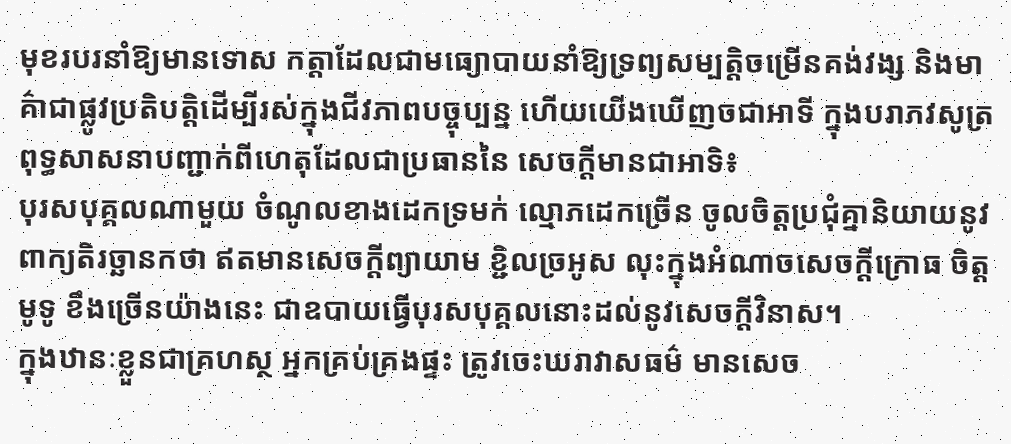មុខរបរនាំឱ្យមានទោស កត្តាដែលជាមធ្យោបាយនាំឱ្យទ្រព្យសម្បត្តិចម្រើនគង់វង្ស និងមាគ៌ាជាផ្លូវប្រតិបត្តិដើម្បីរស់ក្នុងជីវភាពបច្ចុប្បន្ន ហើយយើងឃើញចជាអាទី ក្នុងបរាភវសូត្រ ពុទ្ធសាសនាបញ្ជាក់ពីហេតុដែលជាប្រធាននៃ សេចក្តីមានជាអាទិ៖
បុរសបុគ្គលណាមួយ ចំណូលខាងដេកទ្រមក់ ល្មោភដេកច្រើន ចូលចិត្តប្រជុំគ្នានិយាយនូវ ពាក្យតិរច្ឆានកថា ឥតមានសេចក្តីព្យាយាម ខ្ជិលច្រអូស លុះក្នុងអំណាចសេចក្តីក្រោធ ចិត្តមូទូ ខឹងច្រើនយ៉ាងនេះ ជាឧបាយធ្វើបុរសបុគ្គលនោះដល់នូវសេចក្តីវិនាស។
ក្នុងឋានៈខ្លួនជាគ្រហស្ថ អ្នកគ្រប់គ្រងផ្ទះ ត្រូវចេះឃរាវាសធម៌ មានសេច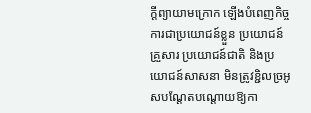ក្តីព្យាយាមក្រោក ឡើងបំពេញកិច្ចការជាប្រយោជន៍ខ្លួន ប្រយោជន៍គ្រួសារ ប្រយោជន៍ជាតិ និងប្រយោជន៍សាសនា មិនត្រូវខ្ជិលច្រអូសបណ្តែតបណ្តោយឱ្យកា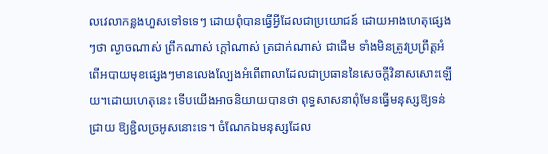លវេលាកន្លងហួសទៅទទេៗ ដោយពុំបានធ្វើអ្វីដែលជាប្រយោជន៍ ដោយអាងហេតុផ្សេងៗថា ល្ងាចណាស់ ព្រឹកណាស់ ក្តៅណាស់ ត្រជាក់ណាស់ ជាដើម ទាំងមិនត្រូវប្រព្រឹត្តអំពើអបាយមុខផ្សេងៗមានលេងល្បែងអំពើពាលាដែលជាប្រធាននៃសេចក្តីវិនាសសោះឡើយ។ដោយហេតុនេះ ទើបយើងអាចនិយាយបានថា ពុទ្ធសាសនាពុំមែនធ្វើមនុស្សឱ្យទន់ជ្រាយ ឱ្យខ្ជិលច្រអូសនោះទេ។ ចំណែកឯមនុស្សដែល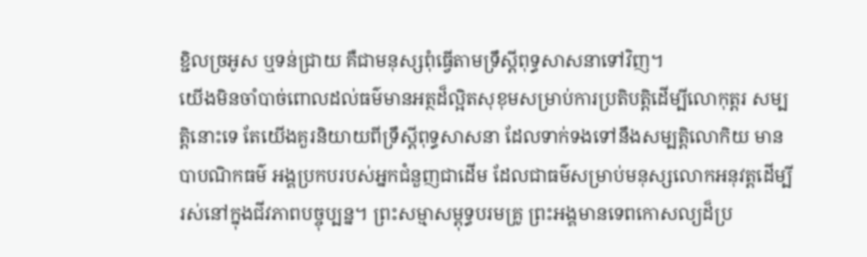ខ្ជិលច្រអូស ឬទន់ជ្រាយ គឺជាមនុស្សពុំធ្វើតាមទ្រឹស្តីពុទ្ធសាសនាទៅវិញ។
យើងមិនចាំបាច់ពោលដល់ធម៌មានអត្ថដ៏ល្អិតសុខុមសម្រាប់ការប្រតិបត្តិដើម្បីលោកុត្តរ សម្បត្តិនោះទេ តែយើងគួរនិយាយពីទ្រឹស្តីពុទ្ធសាសនា ដែលទាក់ទងទៅនឹងសម្បត្តិលោកិយ មានបាបណិកធម៌ អង្គប្រកបរបស់អ្នកជំនួញជាដើម ដែលជាធម៌សម្រាប់មនុស្សលោកអនុវត្តដើម្បីរស់នៅក្នុងជីវភាពបច្ចុប្បន្ន។ ព្រះសម្មាសម្ពុទ្ធបរមគ្រូ ព្រះអង្គមានទេពកោសល្យដ៏ប្រ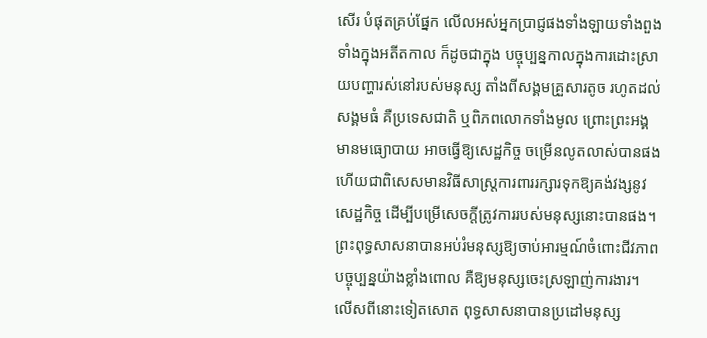សើរ បំផុតគ្រប់ផ្នែក លើលអស់អ្នកប្រាជ្ញផងទាំងឡាយទាំងពួង ទាំងក្នុងអតីតកាល ក៏ដូចជាក្នុង បច្ចុប្បន្នកាលក្នុងការដោះស្រាយបញ្ហារស់នៅរបស់មនុស្ស តាំងពីសង្គមគ្រួសារតូច រហូតដល់សង្គមធំ គឺប្រទេសជាតិ ឬពិភពលោកទាំងមូល ព្រោះព្រះអង្គមានមធ្យោបាយ អាចធ្វើឱ្យសេដ្ឋកិច្ច ចម្រើនលូតលាស់បានផង ហើយជាពិសេសមានវិធីសាស្រ្តការពាររក្សារទុកឱ្យគង់វង្សនូវសេដ្ឋកិច្ច ដើម្បីបម្រើសេចក្តីត្រូវការរបស់មនុស្សនោះបានផង។ព្រះពុទ្ធសាសនាបានអប់រំមនុស្សឱ្យចាប់អារម្មណ៍ចំពោះជីវភាពបច្ចុប្បន្នយ៉ាងខ្លាំងពោល គឺឱ្យមនុស្សចេះស្រឡាញ់ការងារ។ លើសពីនោះទៀតសោត ពុទ្ធសាសនាបានប្រដៅមនុស្ស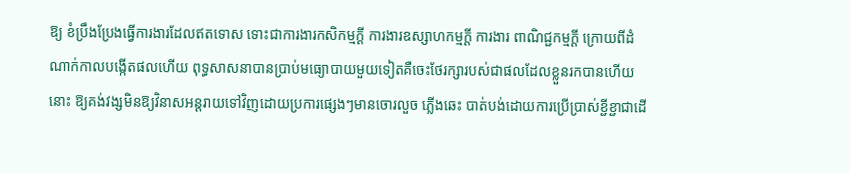ឱ្យ ខំប្រឹងប្រែងធ្វើការងារដែលឥតទោស ទោះជាការងារកសិកម្មក្តី ការងារឧស្សាហកម្មក្តី ការងារ ពាណិជ្ជកម្មក្តី ក្រោយពីដំណាក់កាលបង្កើតផលហើយ ពុទ្ធសាសនាបានប្រាប់មធ្យោបាយមួយទៀតគឺចេះថែរក្សារបស់ជាផលដែលខ្លួនរកបានហើយនោះ ឱ្យគង់វង្សមិនឱ្យវិនាសអន្តរាយទៅវិញដោយប្រការផ្សេងៗមានចោរលួច ភ្លើងឆេះ បាត់បង់ដោយការប្រើប្រាស់ខ្ជីខ្ជាជាដើ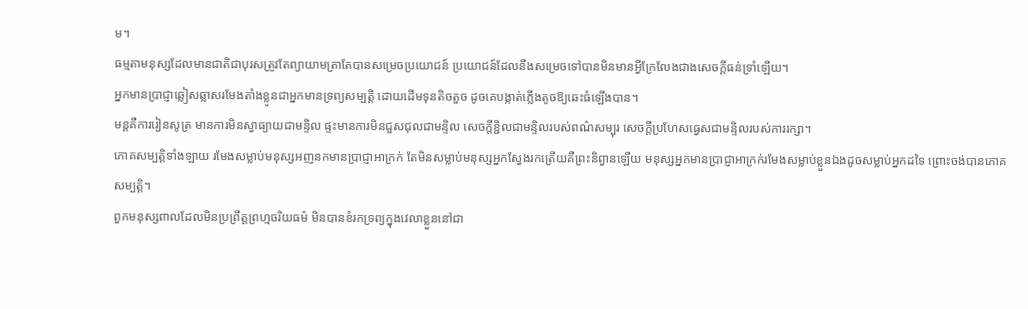ម។
ធម្មតាមនុស្សដែលមានជាតិជាបុរសត្រូវតែព្យាយាមត្រាតែបានសម្រេចប្រយោជន៍ ប្រយោជន៍ដែលនឹងសម្រេចទៅបានមិនមានអ្វីក្រែលែងជាងសេចក្តីធន់ទ្រាំឡើយ។
អ្នកមានប្រាជ្ញាឆ្លៀសឆ្លាសរមែងតាំងខ្លូនជាអ្នកមានទ្រព្យសម្បតិ្ត ដោយដើមទុនតិចតួច ដូចគេបង្កាត់ភ្លើងតូចឱ្យឆេះធំឡើងបាន។
មន្តគឺការរៀនសូត្រ មានការមិនស្វាធ្យាយជាមន្ទិល ផ្ទះមានការមិនជួសជុលជាមន្ទិល សេចក្តីខ្ជិលជាមន្ទិលរបស់ពណ៌សម្បុរ សេចក្តីប្រហែសធ្វេសជាមន្ទិលរបស់ការរក្សា។
ភោគសម្បតិ្តទាំងឡាយ រមែងសម្លាប់មនុស្សអញនកមានប្រាជ្ញាអាក្រក់ តែមិនសម្លាប់មនុស្សអ្នកស្វែងរកត្រើយគឺព្រះនិព្វានឡើយ មនុស្សអ្នកមានប្រាជ្ញាអាក្រក់រមែងសម្លាប់ខ្លួនឯងដូចសម្លាប់អ្នកដទៃ ព្រោះចង់បានភោគសម្បត្តិ។
ពួកមនុស្សពាលដែលមិនប្រព្រឹត្តព្រហ្មចរិយធម៌ មិនបានខំរកទ្រព្យក្នុងវេលាខ្លួននៅជា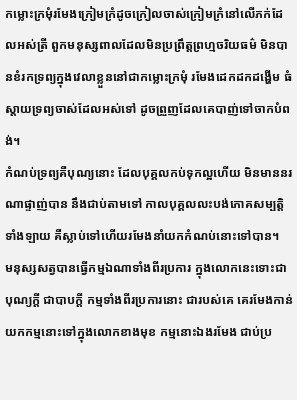កម្លោះក្រមុំរមែងក្រៀមក្រំដូចក្រៀលចាស់ក្រៀមក្រំនៅលើភក់ដែលអស់ត្រី ពួកមនុស្សពាលដែលមិនប្រព្រឹត្តព្រហ្មចរិយធម៌ មិនបានខំរកទ្រព្យក្នុងវេលាខ្លួននៅជាកម្លោះក្រមុំ រមែងដេកដកដង្ហើម ធំស្តាយទ្រព្យចាស់ដែលអស់ទៅ ដូចព្រួញដែលគេបាញ់ទៅចាកបំពង់។
កំណប់ទ្រព្យគឺបុណ្យនោះ ដែលបុគ្គលកប់ទុកល្អហើយ មិនមាននរណាផ្ទាញ់បាន នឹងជាប់តាមទៅ កាលបុគ្គលលះបង់ភោគសម្បត្តិទាំងឡាយ គឺស្លាប់ទៅហើយរមែងនាំយកកំណប់នោះទៅបាន។
មនុស្សសត្វបានធ្វើកម្មឯណាទាំងពីរប្រការ ក្នុងលោកនេះទោះជាបុណ្យក្តី ជាបាបក្តី កម្មទាំងពីរប្រការនោះ ជារបស់គេ គេរមែងកាន់យកកម្មនោះទៅក្នុងលោកខាងមុខ កម្មនោះឯងរមែង ជាប់ប្រ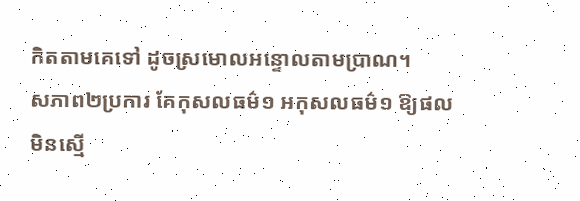កិតតាមគេទៅ ដូចស្រមោលអន្ទោលតាមប្រាណ។
សភាព២ប្រការ គែកុសលធម៌១ អកុសលធម៌១ ឱ្យផលមិនស្មើ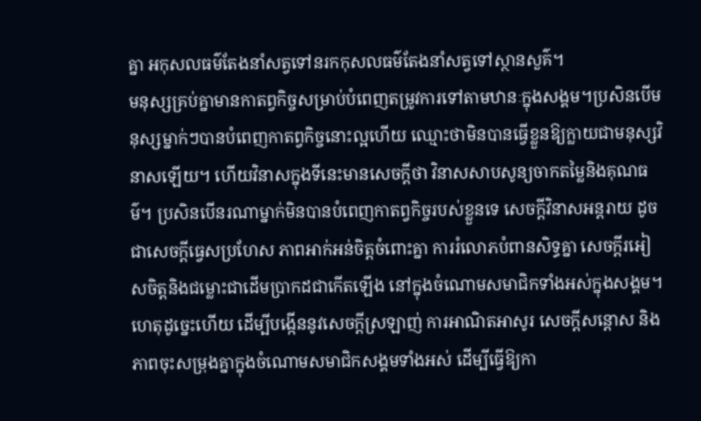គ្នា អកុសលធម៌តែងនាំសត្វទៅនរកកុសលធម៌តែងនាំសត្វទៅស្ថានសួគ៌។
មនុស្សគ្រប់គ្នាមានកាតព្វកិច្ចសម្រាប់បំពេញតម្រូវការទៅតាមឋានៈក្នុងសង្គម។ប្រសិនបើមនុស្សម្នាក់ៗបានបំពេញកាតព្វកិច្ចនោះល្អហើយ ឈ្មោះថាមិនបានធ្វើខ្លួនឱ្យក្លាយជាមនុស្សវិនាសឡើយ។ ហើយវិនាសក្នុងទីនេះមានសេចក្តីថា វិនាសសាបសូន្យចាកតម្លៃនិងគុណធម៌។ ប្រសិនបើនរណាម្នាក់មិនបានបំពេញកាតព្វកិច្ចរបស់ខ្លួនទេ សេចក្តីវិនាសអន្តរាយ ដូចជាសេចក្តីធ្វេសប្រហែស ភាពអាក់អន់ចិត្តចំពោះគ្នា ការរំលោភបំពានសិទ្ធគ្នា សេចក្តីរអៀសចិត្តនិងជម្លោះជាដើមប្រាកដជាកើតឡើង នៅក្នុងចំណោមសមាជិកទាំងអស់ក្នុងសង្គម។ ហេតុដូច្នេះហើយ ដើម្បីបង្កើននូវសេចក្តីស្រឡាញ់ ការអាណិតអាសូរ សេចក្តីសន្តោស និងភាពចុះសម្រុងគ្នាក្នុងចំណោមសមាជិកសង្គមទាំងអស់ ដើម្បីធ្វើឱ្យកា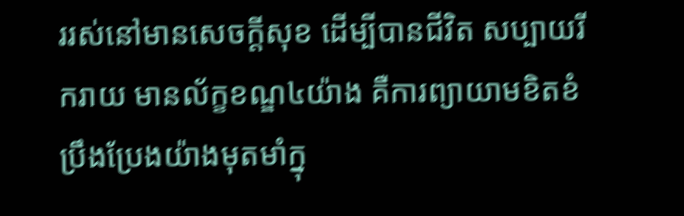ររស់នៅមានសេចក្តីសុខ ដើម្បីបានជីវិត សប្បាយរីករាយ មានល័ក្ខខណ្ឌ៤យ៉ាង គឺការព្យាយាមខិតខំប្រឹងប្រែងយ៉ាងមុតមាំក្នុ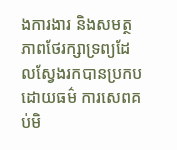ងការងារ និងសមត្ថភាពថែរក្សាទ្រព្យដែលស្វែងរកបានប្រកបដោយធម៌ ការសេពគប់មិ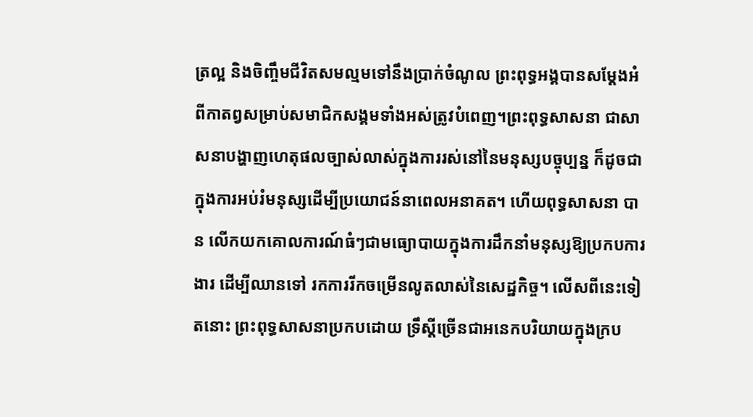ត្រល្អ និងចិញ្ចឹមជីវិតសមល្មមទៅនឹងប្រាក់ចំណូល ព្រះពុទ្ធអង្គបានសម្តែងអំពីកាតព្វសម្រាប់សមាជិកសង្គមទាំងអស់ត្រូវបំពេញ។ព្រះពុទ្ធសាសនា ជាសាសនាបង្ហាញហេតុផលច្បាស់លាស់ក្នុងការរស់នៅនៃមនុស្សបច្ចុប្បន្ន ក៏ដូចជាក្នុងការអប់រំមនុស្សដើម្បីប្រយោជន៍នាពេលអនាគត។ ហើយពុទ្ធសាសនា បាន លើកយកគោលការណ៍ធំៗជាមធ្យោបាយក្នុងការដឹកនាំមនុស្សឱ្យប្រកបការងារ ដើម្បីឈានទៅ រកការរីកចម្រើនលូតលាស់នៃសេដ្ឋកិច្ច។ លើសពីនេះទៀតនោះ ព្រះពុទ្ធសាសនាប្រកបដោយ ទ្រឹស្តីច្រើនជាអនេកបរិយាយក្នុងក្រប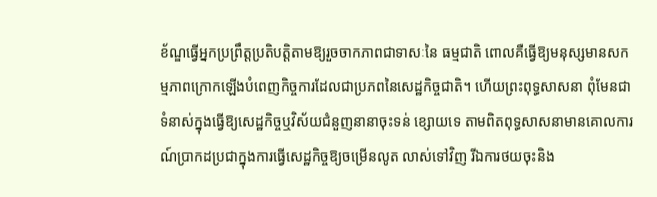ខ័ណ្ឌធ្វើអ្នកប្រព្រឹត្តប្រតិបត្តិតាមឱ្យរួចចាកភាពជាទាសៈនៃ ធម្មជាតិ ពោលគឺធ្វើឱ្យមនុស្សមានសកម្មភាពក្រោកឡើងបំពេញកិច្ចការដែលជាប្រភពនៃសេដ្ឋកិច្ចជាតិ។ ហើយព្រះពុទ្ធសាសនា ពុំមែនជាទំនាស់ក្នុងធ្វើឱ្យសេដ្ឋកិច្ចឬវិស័យជំនួញនានាចុះទន់ ខ្សោយទេ តាមពិតពុទ្ធសាសនាមានគោលការណ៍ប្រាកដប្រជាក្នុងការធ្វើសេដ្ឋកិច្ចឱ្យចម្រើនលូត លាស់ទៅវិញ រីឯការថយចុះនិង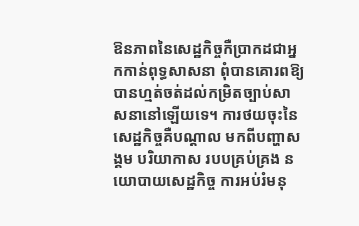ឱនភាពនៃសេដ្ឋកិច្ចកឺប្រាកដជាអ្នកកាន់ពុទ្ធសាសនា ពុំបានគោរពឱ្យបានហ្មត់ចត់ដល់កម្រិតច្បាប់សាសនានៅឡើយទេ។ ការថយចុះនៃសេដ្ឋកិច្ចគឺបណ្តាល មកពីបញ្ហាសង្គម បរិយាកាស របបគ្រប់គ្រង នយោបាយសេដ្ឋកិច្ច ការអប់រំមនុ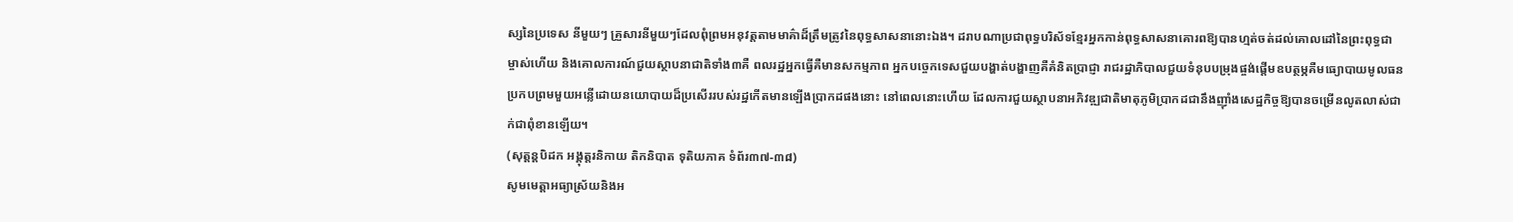ស្សនៃប្រទេស នីមួយៗ គ្រួសារនីមួយៗដែលពុំព្រមអនុវត្តតាមមាគ៌ាដ៏ត្រឹមត្រូវនៃពុទ្ធសាសនានោះឯង។ ដរាបណាប្រជាពុទ្ធបរិស័ទខ្មែរអ្នកកាន់ពុទ្ធសាសនាគោរពឱ្យបានហ្មត់ចត់ដល់គោលដៅនៃព្រះពុទ្ធជា ម្ចាស់ហើយ និងគោលការណ៍ជួយស្ថាបនាជាតិទាំង៣គឺ ពលរដ្ឋអ្នកធ្វើគឺមានសកម្មភាព អ្នកបច្ចេកទេសជួយបង្ហាត់បង្ហាញគឺគំនិតប្រាជ្ញា រាជរដ្ឋាភិបាលជួយទំនុបបម្រុងផ្ចង់ផ្តើមឧបត្ថម្ភគឺមធ្យោបាយមូលធន ប្រកបព្រមមួយអន្លើដោយនយោបាយដ៏ប្រសើររបស់រដ្ឋកើតមានឡើងប្រាកដផងនោះ នៅពេលនោះហើយ ដែលការជួយស្ថាបនាអភិវឌ្ឍជាតិមាតុភូមិប្រាកដជានឹងញ៉ាំងសេដ្ឋកិច្ចឱ្យបានចម្រើនលូតលាស់ជាក់ជាពុំខានឡើយ។
(សុត្តន្តបិដក អង្គុត្តរនិកាយ តិកនិបាត ទុតិយភាគ ទំព័រ៣៧-៣៨)
សូមមេត្តាអធ្យាស្រ័យនិងអ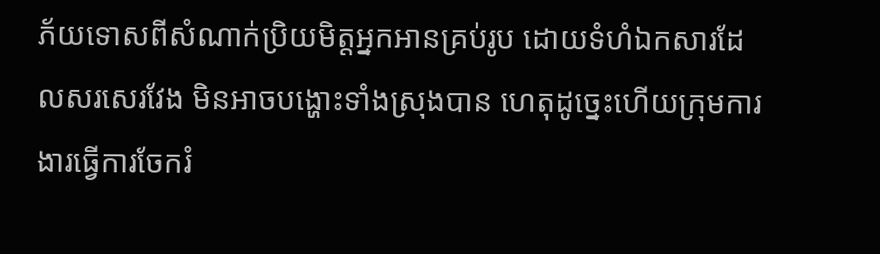ភ័យទោសពីសំណាក់ប្រិយមិត្តអ្នកអានគ្រប់រូប ដោយទំហំឯកសារដែលសរសេរវែង មិនអាចបង្ហោះទាំងស្រុងបាន ហេតុដូច្នេះហើយក្រុមការងារធ្វើការចែករំ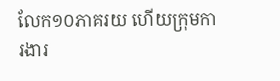លែក១០ភាគរយ ហើយក្រុមការងារ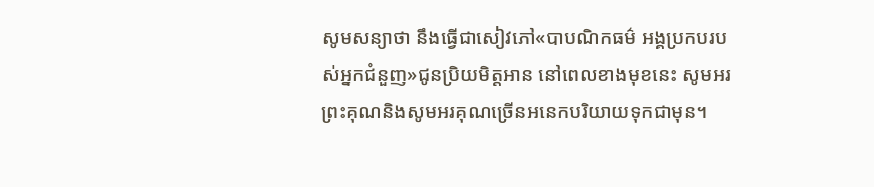សូមសន្យាថា នឹងធ្វើជាសៀវភៅ«បាបណិកធម៌ អង្គប្រកបរបស់អ្នកជំនួញ»ជូនប្រិយមិត្តអាន នៅពេលខាងមុខនេះ សូមអរព្រះគុណនិងសូមអរគុណច្រើនអនេកបរិយាយទុកជាមុន។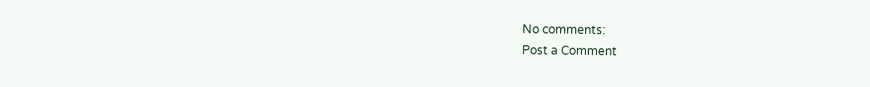No comments:
Post a Comment